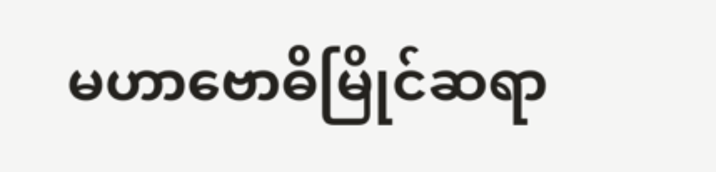မဟာဗောဓိမြိုင်ဆရာ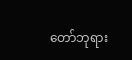တော်ဘုရား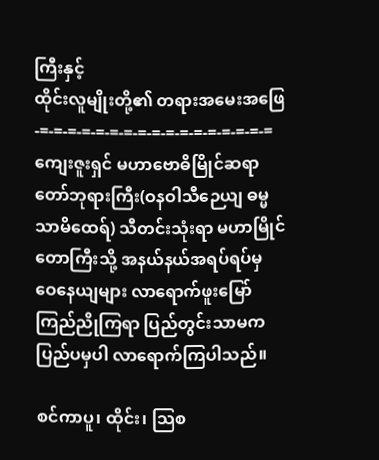ကြီးနှင့်
ထိုင်းလူမျိုးတို့၏ တရားအမေးအဖြေ
-=-=-=-=-=-=-=-=-=-=-=-=-=-=-=-=-=
ကျေးဇူးရှင် မဟာဗောဓိမြိုင်ဆရာတော်ဘုရားကြီး(ဝနဝါသီဉေယျ ဓမ္မသာမိထေရ်) သီတင်းသုံးရာ မဟာမြိုင်တောကြီးသို့ အနယ်နယ်အရပ်ရပ်မှ ဝေနေယျများ လာရောက်ဖူးမြော်ကြည်ညိုကြရာ ပြည်တွင်းသာမက ပြည်ပမှပါ လာရောက်ကြပါသည်။

စင်ကာပူ၊ ထိုင်း၊ သြစ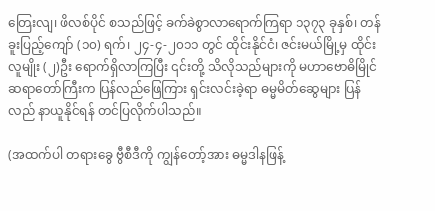တြေးလျ၊ ဖိလစ်ပိုင် စသည်ဖြင့် ခက်ခဲစွာလာရောက်ကြရာ ၁၃၇၃ ခုနှစ်၊ တန်ခူးပြည့်ကျော် (၁၀) ရက်၊ ၂၄-၄-၂၀၁၁ တွင် ထိုင်းနိုင်ငံ၊ ဇင်းမယ်မြို့မှ ထိုင်းလူမျိုး (၂)ဦး ရောက်ရှိလာကြပြီး ၎င်းတို့ သိလိုသည်များကို မဟာဗောဓိမြိုင်ဆရာတော်ကြီးက ပြန်လည်ဖြေကြား ရှင်းလင်းခဲ့ရာ ဓမ္မမိတ်ဆွေများ ပြန်လည် နာယူနိုင်ရန် တင်ပြလိုက်ပါသည်။

(အထက်ပါ တရားခွေ ဗွီစီဒီကို ကျွန်တော့်အား ဓမ္မဒါနဖြန့်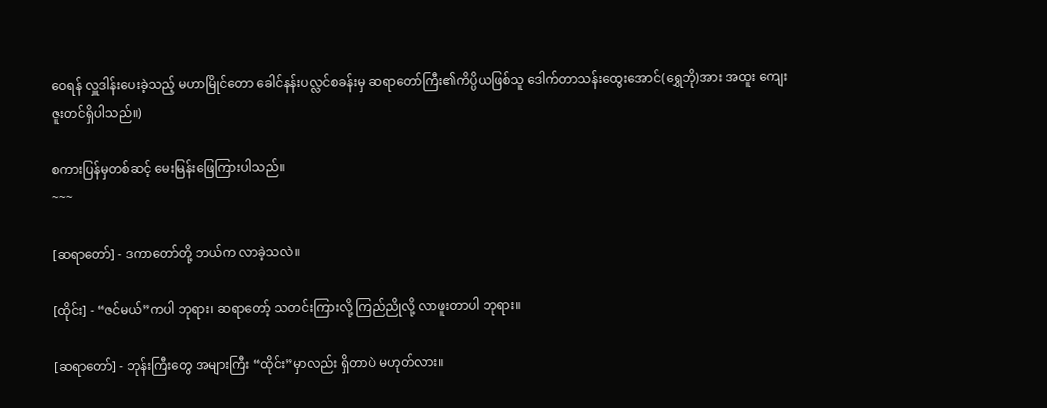ဝေရန် လှူဒါန်းပေးခဲ့သည့် မဟာမြိုင်တော ခေါင်နန်းပလ္လင်စခန်းမှ ဆရာတော်ကြီး၏ကိပ္ပိယဖြစ်သူ ဒေါက်တာသန်းထွေးအောင်(ရွှေဘို)အား အထူး ကျေးဇူးတင်ရှိပါသည်။)

စကားပြန်မှတစ်ဆင့် မေးမြန်းဖြေကြားပါသည်။
~~~

[ဆရာတော်] - ဒကာတော်တို့ ဘယ်က လာခဲ့သလဲ။

[ထိုင်း] - “ဇင်မယ်”ကပါ ဘုရား၊ ဆရာတော့် သတင်းကြားလို့ ကြည်ညိုလို့ လာဖူးတာပါ ဘုရား။

[ဆရာတော်] - ဘုန်းကြီးတွေ အများကြီး “ထိုင်း”မှာလည်း ရှိတာပဲ မဟုတ်လား။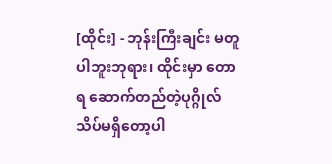[ထိုင်း] - ဘုန်းကြီးချင်း မတူပါဘူးဘုရား၊ ထိုင်းမှာ တောရ ဆောက်တည်တဲ့ပုဂ္ဂိုလ် သိပ်မရှိတော့ပါ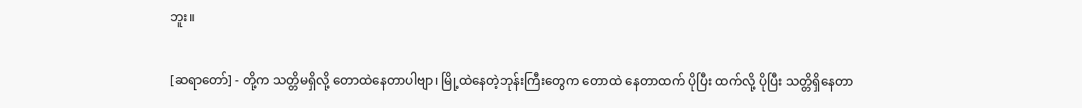ဘူး။

[ဆရာတော်] - တို့က သတ္တိမရှိလို့ တောထဲနေတာပါဗျာ၊ မြို့ထဲနေတဲ့ဘုန်းကြီးတွေက တောထဲ နေတာထက် ပိုပြီး ထက်လို့ ပိုပြီး သတ္တိရှိနေတာ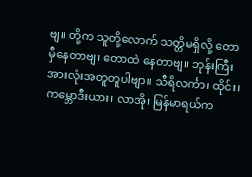ဗျ။ တို့က သူတို့လောက် သတ္တိမရှိလို့ တောမှီနေတာဗျ၊ တောထဲ နေတာဗျ။ ဘုန်းကြီးအားလုံးအတူတူပါဗျာ။ သီရိလင်္ကာ၊ ထိုင်း၊ ကမ္ဘောဒီးယား၊ လာအို၊ မြန်မာရယ်က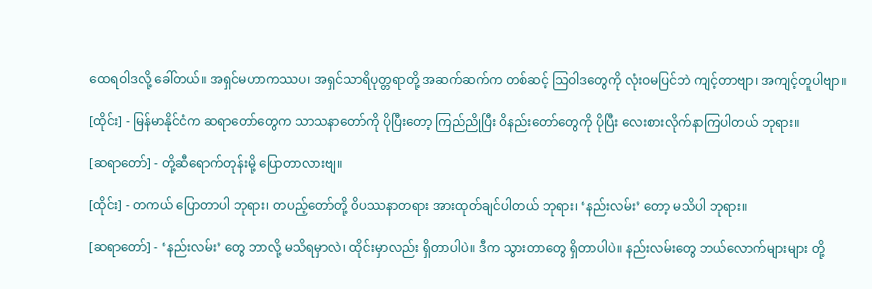ထေရဝါဒလို့ ခေါ်တယ်။ အရှင်မဟာကဿပ၊ အရှင်သာရိပုတ္တရာတို့ အဆက်ဆက်က တစ်ဆင့် သြဝါဒတွေကို လုံးဝမပြင်ဘဲ ကျင့်တာဗျာ၊ အကျင့်တူပါဗျာ။

[ထိုင်း] - မြန်မာနိုင်ငံက ဆရာတော်တွေက သာသနာတော်ကို ပိုပြီးတော့ ကြည်ညိုပြီး ၀ိနည်းတော်တွေကို ပိုပြီး လေးစားလိုက်နာကြပါတယ် ဘုရား။

[ဆရာတော်] - တို့ဆီရောက်တုန်းမို့ ပြောတာလားဗျ။

[ထိုင်း] - တကယ် ပြောတာပါ ဘုရား၊ တပည့်တော်တို့ ၀ိပဿနာတရား အားထုတ်ချင်ပါတယ် ဘုရား၊ ‘နည်းလမ်း’ တော့ မသိပါ ဘုရား။

[ဆရာတော်] - ‘နည်းလမ်း’ တွေ ဘာလို့ မသိရမှာလဲ၊ ထိုင်းမှာလည်း ရှိတာပါပဲ။ ဒီက သွားတာတွေ ရှိတာပါပဲ။ နည်းလမ်းတွေ ဘယ်လောက်များများ တို့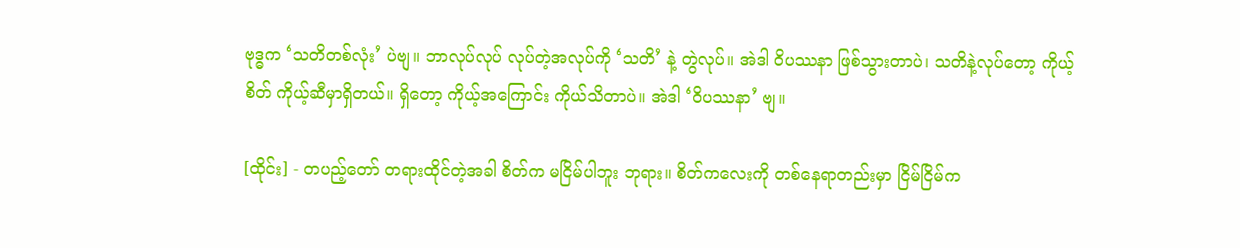ဗုဒ္ဓက ‘သတိတစ်လုံး’ ပဲဗျ။ ဘာလုပ်လုပ် လုပ်တဲ့အလုပ်ကို ‘သတိ’ နဲ့ တွဲလုပ်။ အဲဒါ ၀ိပဿနာ ဖြစ်သွားတာပဲ၊ သတိနဲ့လုပ်တော့ ကိုယ့်စိတ် ကိုယ့်ဆီမှာရှိတယ်။ ရှိတော့ ကိုယ့်အကြောင်း ကိုယ်သိတာပဲ။ အဲဒါ ‘၀ိပဿနာ’ ဗျ။

[ထိုင်း] - တပည့်တော် တရားထိုင်တဲ့အခါ စိတ်က မငြိမ်ပါဘူး ဘုရား။ စိတ်ကလေးကို တစ်နေရာတည်းမှာ ငြိမ်ငြိမ်က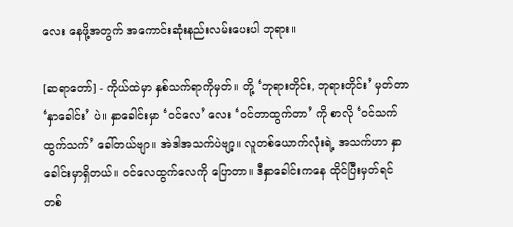လေး နေဖို့အတွက် အကောင်းဆုံးနည်းလမ်းပေးပါ ဘုရား။

[ဆရာတော်] - ကိုယ်ထဲမှာ နှစ်သက်ရာကိုမှတ်။ တို့ ‘ဘုရားတိုင်း, ဘုရားတိုင်း’ မှတ်တာ ‘နှာခေါင်း’ ပဲ။ နှာခေါင်းမှာ ‘ဝင်လေ’ လေး ‘ဝင်တာထွက်တာ’ ကို စာလို ‘ဝင်သက် ထွက်သက်’ ခေါ်တယ်ဗျာ။ အဲဒါအသက်ပဲဗျာ့။ လူတစ်ယောက်လုံးရဲ့ အသက်ဟာ နှာခေါင်းမှာရှိတယ်။ ဝင်လေထွက်လေကို ပြောတာ။ ဒီနှာခေါင်းကနေ ထိုင်ပြီးမှတ်ရင် တစ်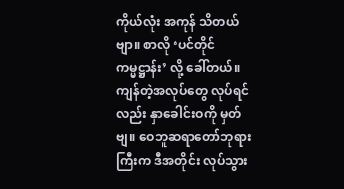ကိုယ်လုံး အကုန် သိတယ်ဗျာ။ စာလို ‘ပင်တိုင်ကမ္မဋ္ဌာန်း’ လို့ ခေါ်တယ်။ ကျန်တဲ့အလုပ်တွေ လုပ်ရင်လည်း နှာခေါင်းဝကို မှတ်ဗျ။ ဝေဘူဆရာတော်ဘုရားကြီးက ဒီအတိုင်း လုပ်သွား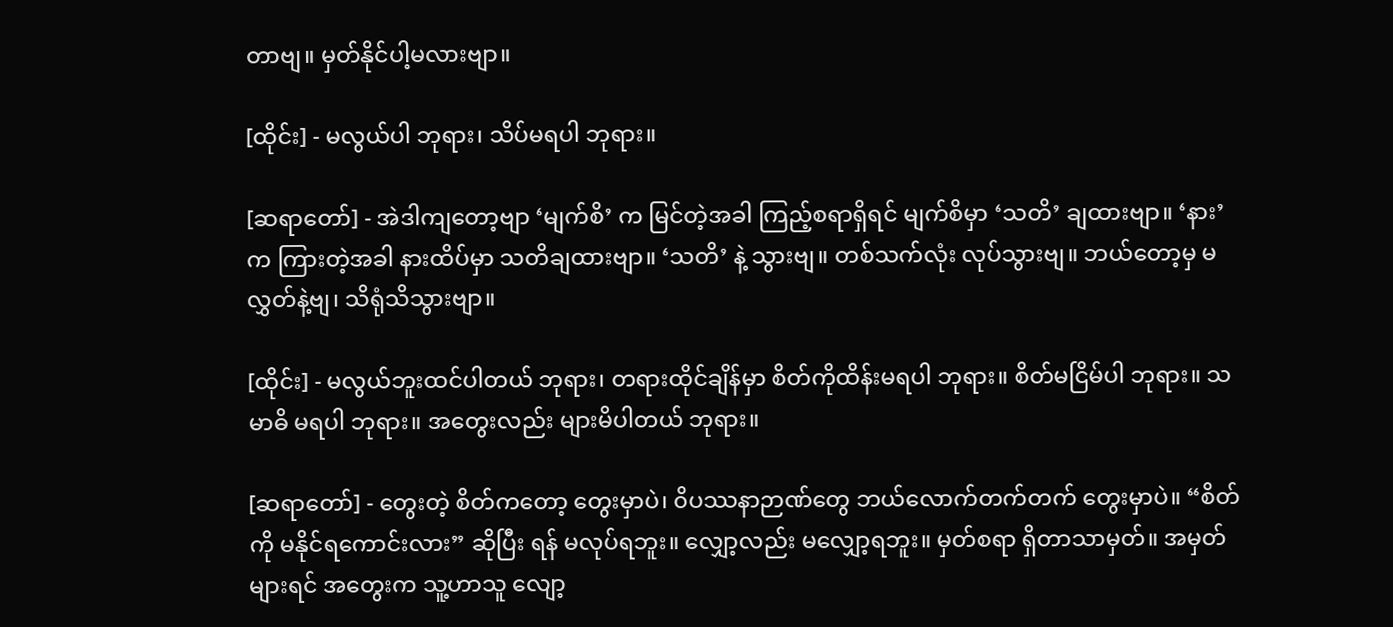တာဗျ။ မှတ်နိုင်ပါ့မလားဗျာ။

[ထိုင်း] - မလွယ်ပါ ဘုရား၊ သိပ်မရပါ ဘုရား။

[ဆရာတော်] - အဲဒါကျတော့ဗျာ ‘မျက်စိ’ က မြင်တဲ့အခါ ကြည့်စရာရှိရင် မျက်စိမှာ ‘သတိ’ ချထားဗျာ။ ‘နား’ က ကြားတဲ့အခါ နားထိပ်မှာ သတိချထားဗျာ။ ‘သတိ’ နဲ့ သွားဗျ။ တစ်သက်လုံး လုပ်သွားဗျ။ ဘယ်တော့မှ မလွှတ်နဲ့ဗျ၊ သိရုံသိသွားဗျာ။

[ထိုင်း] - မလွယ်ဘူးထင်ပါတယ် ဘုရား၊ တရားထိုင်ချိန်မှာ စိတ်ကိုထိန်းမရပါ ဘုရား။ စိတ်မငြိမ်ပါ ဘုရား။ သမာဓိ မရပါ ဘုရား။ အတွေးလည်း များမိပါတယ် ဘုရား။

[ဆရာတော်] - တွေးတဲ့ စိတ်ကတော့ တွေးမှာပဲ၊ ၀ိပဿနာဉာဏ်တွေ ဘယ်လောက်တက်တက် တွေးမှာပဲ။ “စိတ်ကို မနိုင်ရကောင်းလား” ဆိုပြီး ရန် မလုပ်ရဘူး။ လျှော့လည်း မလျှော့ရဘူး။ မှတ်စရာ ရှိတာသာမှတ်။ အမှတ်များရင် အတွေးက သူ့ဟာသူ လျော့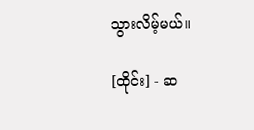သွားလိမ့်မယ်။

[ထိုင်း] - ဆ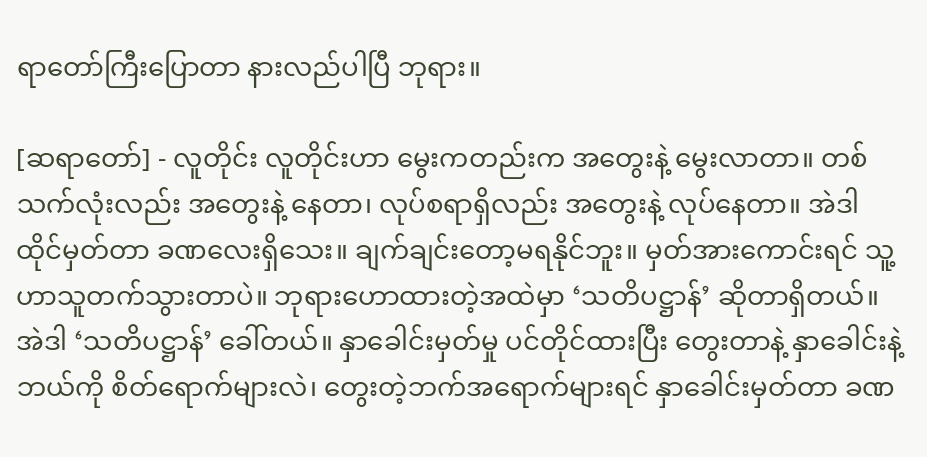ရာတော်ကြီးပြောတာ နားလည်ပါပြီ ဘုရား။

[ဆရာတော်] - လူတိုင်း လူတိုင်းဟာ မွေးကတည်းက အတွေးနဲ့ မွေးလာတာ။ တစ်သက်လုံးလည်း အတွေးနဲ့ နေတာ၊ လုပ်စရာရှိလည်း အတွေးနဲ့ လုပ်နေတာ။ အဲဒါ ထိုင်မှတ်တာ ခဏလေးရှိသေး။ ချက်ချင်းတော့မရနိုင်ဘူး။ မှတ်အားကောင်းရင် သူ့ဟာသူတက်သွားတာပဲ။ ဘုရားဟောထားတဲ့အထဲမှာ ‘သတိပဋ္ဌာန်’ ဆိုတာရှိတယ်။ အဲဒါ ‘သတိပဋ္ဌာန်’ ခေါ်တယ်။ နှာခေါင်းမှတ်မှု ပင်တိုင်ထားပြီး တွေးတာနဲ့ နှာခေါင်းနဲ့ ဘယ်ကို စိတ်ရောက်များလဲ၊ တွေးတဲ့ဘက်အရောက်များရင် နှာခေါင်းမှတ်တာ ခဏ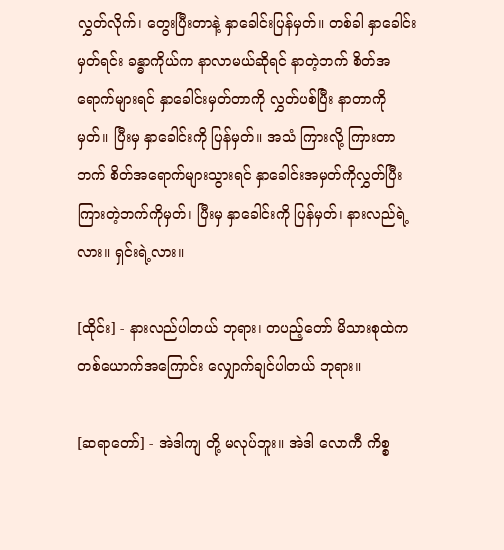လွှတ်လိုက်၊ တွေးပြီးတာနဲ့ နှာခေါင်းပြန်မှတ်။ တစ်ခါ နှာခေါင်း မှတ်ရင်း ခန္ဓာကိုယ်က နာလာမယ်ဆိုရင် နာတဲ့ဘက် စိတ်အရောက်များရင် နှာခေါင်းမှတ်တာကို လွှတ်ပစ်ပြီး နာတာကို မှတ်။ ပြီးမှ နှာခေါင်းကို ပြန်မှတ်။ အသံ ကြားလို့ ကြားတာဘက် စိတ်အရောက်များသွားရင် နှာခေါင်းအမှတ်ကိုလွှတ်ပြီး ကြားတဲ့ဘက်ကိုမှတ်၊ ပြီးမှ နှာခေါင်းကို ပြန်မှတ်၊ နားလည်ရဲ့လား။ ရှင်းရဲ့လား။

[ထိုင်း] - နားလည်ပါတယ် ဘုရား၊ တပည့်တော် မိသားစုထဲက တစ်ယောက်အကြောင်း လျှောက်ချင်ပါတယ် ဘုရား။

[ဆရာတော်] - အဲဒါကျ တို့ မလုပ်ဘူး။ အဲဒါ လောကီ ကိစ္စ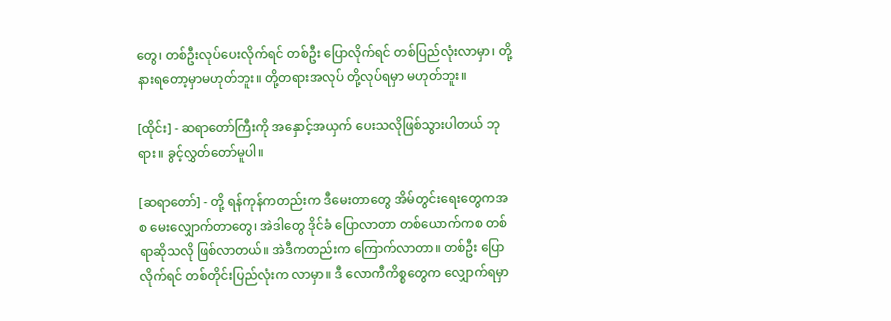တွေ၊ တစ်ဦးလုပ်ပေးလိုက်ရင် တစ်ဦး ပြောလိုက်ရင် တစ်ပြည်လုံးလာမှာ၊ တို့ နားရတော့မှာမဟုတ်ဘူး။ တို့တရားအလုပ် တို့လုပ်ရမှာ မဟုတ်ဘူး။

[ထိုင်း] - ဆရာတော်ကြီးကို အနှောင့်အယှက် ပေးသလိုဖြစ်သွားပါတယ် ဘုရား။ ခွင့်လွှတ်တော်မူပါ။

[ဆရာတော်] - တို့ ရန်ကုန်ကတည်းက ဒီမေးတာတွေ အိမ်တွင်းရေးတွေကအစ မေးလျှောက်တာတွေ၊ အဲဒါတွေ ဒိုင်ခံ ပြောလာတာ တစ်ယောက်ကစ တစ်ရာဆိုသလို ဖြစ်လာတယ်။ အဲဒီကတည်းက ကြောက်လာတာ။ တစ်ဦး ပြောလိုက်ရင် တစ်တိုင်းပြည်လုံးက လာမှာ။ ဒီ လောကီကိစ္စတွေက လျှောက်ရမှာ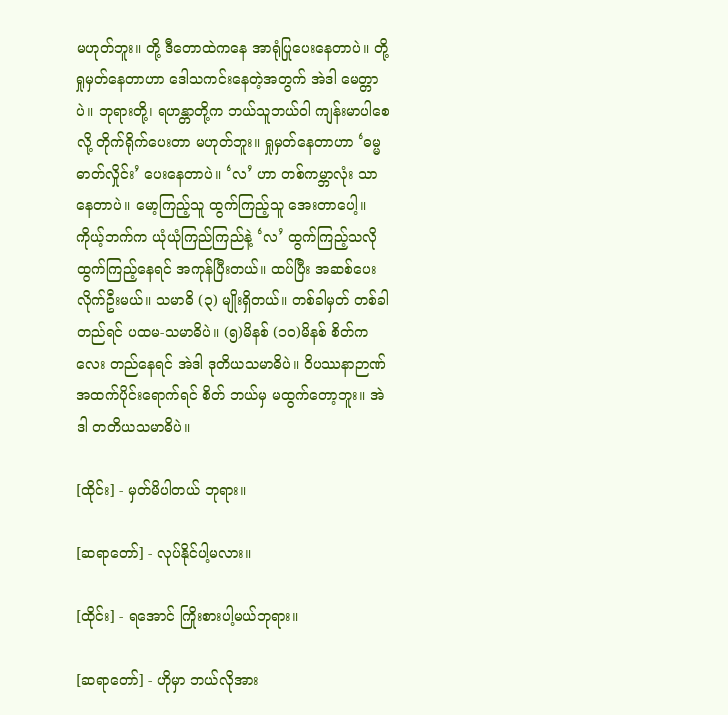မဟုတ်ဘူး။ တို့ ဒီတောထဲကနေ အာရုံပြုပေးနေတာပဲ။ တို့ရှုမှတ်နေတာဟာ ဒေါသကင်းနေတဲ့အတွက် အဲဒါ မေတ္တာပဲ။ ဘုရားတို့၊ ရဟန္တာတို့က ဘယ်သူဘယ်ဝါ ကျန်းမာပါစေလို့ တိုက်ရိုက်ပေးတာ မဟုတ်ဘူး။ ရှုမှတ်နေတာဟာ ‘ဓမ္မဓာတ်လှိုင်း’ ပေးနေတာပဲ။ ‘လ’ ဟာ တစ်ကမ္ဘာလုံး သာနေတာပဲ။ မော့ကြည့်သူ ထွက်ကြည့်သူ အေးတာပေါ့။ ကိုယ့်ဘက်က ယုံယုံကြည်ကြည်နဲ့ ‘လ’ ထွက်ကြည့်သလို ထွက်ကြည့်နေရင် အကုန်ပြီးတယ်။ ထပ်ပြီး အဆစ်ပေးလိုက်ဦးမယ်။ သမာဓိ (၃) မျိုးရှိတယ်။ တစ်ခါမှတ် တစ်ခါတည်ရင် ပထမ-သမာဓိပဲ။ (၅)မိနစ် (၁၀)မိနစ် စိတ်ကလေး တည်နေရင် အဲဒါ ဒုတိယသမာဓိပဲ။ ၀ိပဿနာဉာဏ် အထက်ပိုင်းရောက်ရင် စိတ် ဘယ်မှ မထွက်တော့ဘူး။ အဲဒါ တတိယသမာဓိပဲ။

[ထိုင်း] - မှတ်မိပါတယ် ဘုရား။

[ဆရာတော်] - လုပ်နိုင်ပါ့မလား။

[ထိုင်း] - ရအောင် ကြိုးစားပါ့မယ်ဘုရား။

[ဆရာတော်] - ဟိုမှာ ဘယ်လိုအား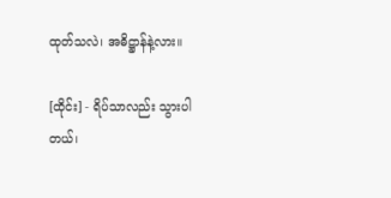ထုတ်သလဲ၊ အဓိဋ္ဌာန်နဲ့လား။

[ထိုင်း] - ရိပ်သာလည်း သွားပါတယ်၊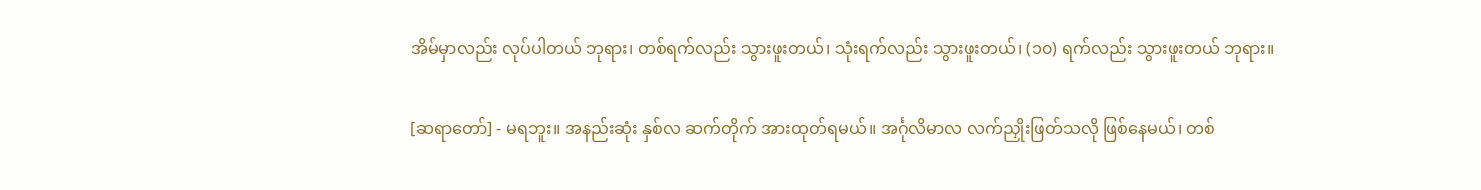အိမ်မှာလည်း လုပ်ပါတယ် ဘုရား၊ တစ်ရက်လည်း သွားဖူးတယ်၊ သုံးရက်လည်း သွားဖူးတယ်၊ (၁၀) ရက်လည်း သွားဖူးတယ် ဘုရား။

[ဆရာတော်] - မရဘူး။ အနည်းဆုံး နှစ်လ ဆက်တိုက် အားထုတ်ရမယ်။ အင်္ဂုလိမာလ လက်ညှိုးဖြတ်သလို ဖြစ်နေမယ်၊ တစ်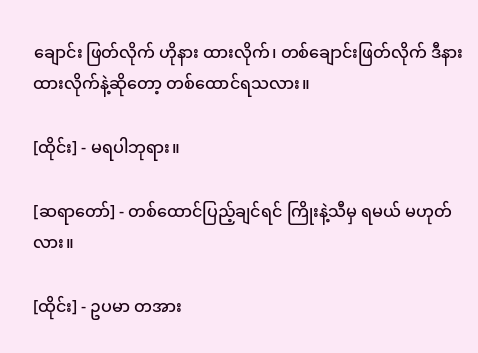ချောင်း ဖြတ်လိုက် ဟိုနား ထားလိုက်၊ တစ်ချောင်းဖြတ်လိုက် ဒီနား ထားလိုက်နဲ့ဆိုတော့ တစ်ထောင်ရသလား။

[ထိုင်း] - မရပါဘုရား။

[ဆရာတော်] - တစ်ထောင်ပြည့်ချင်ရင် ကြိုးနဲ့သီမှ ရမယ် မဟုတ်လား။

[ထိုင်း] - ဥပမာ တအား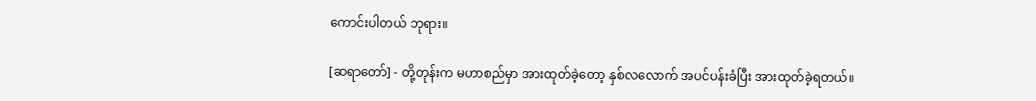ကောင်းပါတယ် ဘုရား။

[ဆရာတော်] - တို့တုန်းက မဟာစည်မှာ အားထုတ်ခဲ့တော့ နှစ်လလောက် အပင်ပန်းခံပြီး အားထုတ်ခဲ့ရတယ်။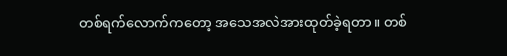တစ်ရက်လောက်ကတော့ အသေအလဲအားထုတ်ခဲ့ရတာ။ တစ်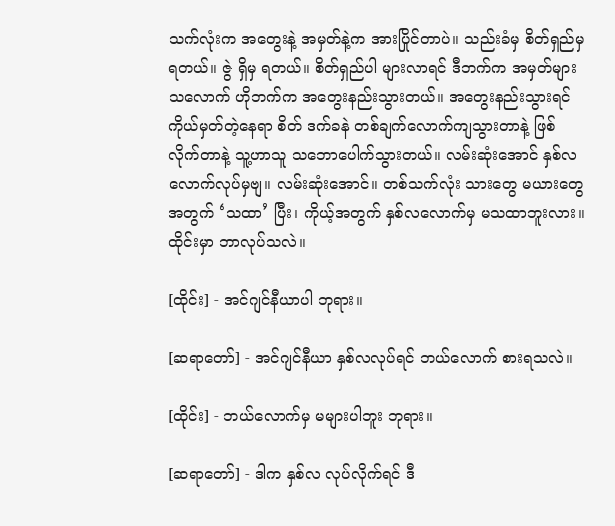သက်လုံးက အတွေးနဲ့ အမှတ်နဲ့က အားပြိုင်တာပဲ။ သည်းခံမှ စိတ်ရှည်မှ ရတယ်။ ဇွဲ ရှိမှ ရတယ်။ စိတ်ရှည်ပါ များလာရင် ဒီဘက်က အမှတ်များသလောက် ဟိုဘက်က အတွေးနည်းသွားတယ်။ အတွေးနည်းသွားရင် ကိုယ်မှတ်တဲ့နေရာ စိတ် ဒက်ခနဲ တစ်ချက်လောက်ကျသွားတာနဲ့ ဖြစ်လိုက်တာနဲ့ သူ့ဟာသူ သဘောပေါက်သွားတယ်။ လမ်းဆုံးအောင် နှစ်လလောက်လုပ်မှဗျ။ လမ်းဆုံးအောင်။ တစ်သက်လုံး သားတွေ မယားတွေအတွက် ‘သထာ’ ပြီး၊ ကိုယ့်အတွက် နှစ်လလောက်မှ မသထာဘူးလား။ ထိုင်းမှာ ဘာလုပ်သလဲ။

[ထိုင်း] - အင်ဂျင်နီယာပါ ဘုရား။

[ဆရာတော်] - အင်ဂျင်နီယာ နှစ်လလုပ်ရင် ဘယ်လောက် စားရသလဲ။

[ထိုင်း] - ဘယ်လောက်မှ မများပါဘူး ဘုရား။

[ဆရာတော်] - ဒါက နှစ်လ လုပ်လိုက်ရင် ဒီ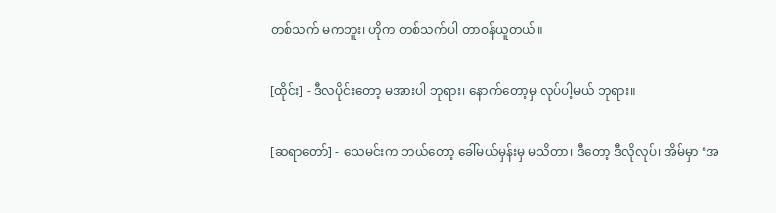တစ်သက် မကဘူး၊ ဟိုက တစ်သက်ပါ တာဝန်ယူတယ်။

[ထိုင်း] - ဒီလပိုင်းတော့ မအားပါ ဘုရား၊ နောက်တော့မှ လုပ်ပါ့မယ် ဘုရား။

[ဆရာတော်] - သေမင်းက ဘယ်တော့ ခေါ်မယ်မှန်းမှ မသိတာ၊ ဒီတော့ ဒီလိုလုပ်၊ အိမ်မှာ ‘အ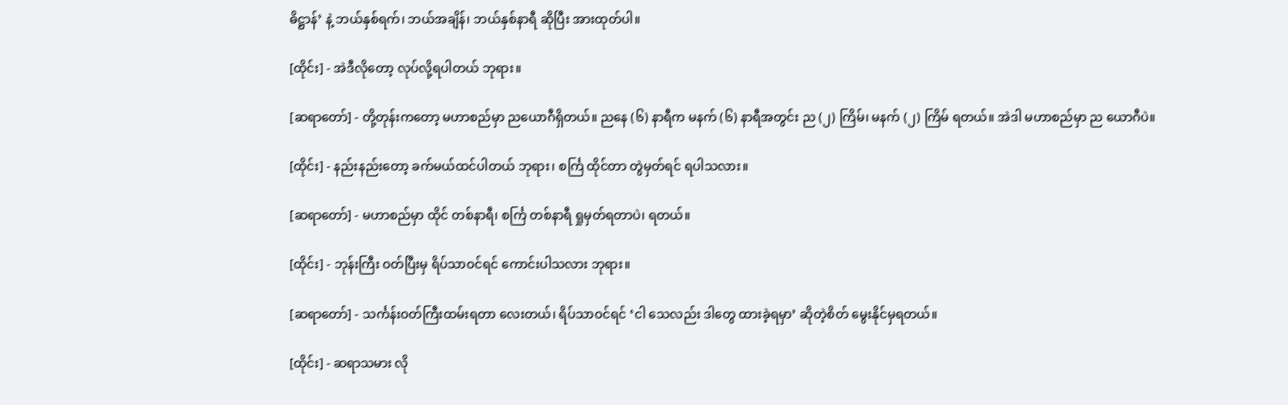ဓိဋ္ဌာန်’ နဲ့ ဘယ်နှစ်ရက်၊ ဘယ်အချိန်၊ ဘယ်နှစ်နာရီ ဆိုပြီး အားထုတ်ပါ။

[ထိုင်း] - အဲဒီလိုတော့ လုပ်လို့ရပါတယ် ဘုရား။

[ဆရာတော်] - တို့တုန်းကတော့ မဟာစည်မှာ ညယောဂီရှိတယ်။ ညနေ (၆) နာရီက မနက် (၆) နာရီအတွင်း ည (၂) ကြိမ်၊ မနက် (၂) ကြိမ် ရတယ်။ အဲဒါ မဟာစည်မှာ ည ယောဂီပဲ။

[ထိုင်း] - နည်းနည်းတော့ ခက်မယ်ထင်ပါတယ် ဘုရား၊ စင်္ကြ ထိုင်တာ တွဲမှတ်ရင် ရပါသလား။

[ဆရာတော်] - မဟာစည်မှာ ထိုင် တစ်နာရီ၊ စင်္ကြ တစ်နာရီ ရှုမှတ်ရတာပဲ၊ ရတယ်။

[ထိုင်း] - ဘုန်းကြီး ဝတ်ပြီးမှ ရိပ်သာဝင်ရင် ကောင်းပါသလား ဘုရား။

[ဆရာတော်] - သင်္ကန်းဝတ်ကြီးထမ်းရတာ လေးတယ်၊ ရိပ်သာဝင်ရင် ‘ငါ သေလည်း ဒါတွေ ထားခဲ့ရမှာ’ ဆိုတဲ့စိတ် မွေးနိုင်မှရတယ်။

[ထိုင်း] - ဆရာသမား လို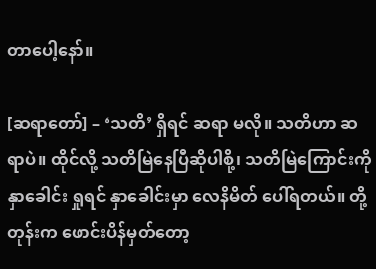တာပေါ့နော်။

[ဆရာတော်] – ‘သတိ’ ရှိရင် ဆရာ မလို။ သတိဟာ ဆရာပဲ။ ထိုင်လို့ သတိမြဲနေပြီဆိုပါစို့၊ သတိမြဲကြောင်းကို နှာခေါင်း ရှုရင် နှာခေါင်းမှာ လေနိမိတ် ပေါ်ရတယ်။ တို့တုန်းက ဖောင်းပိန်မှတ်တော့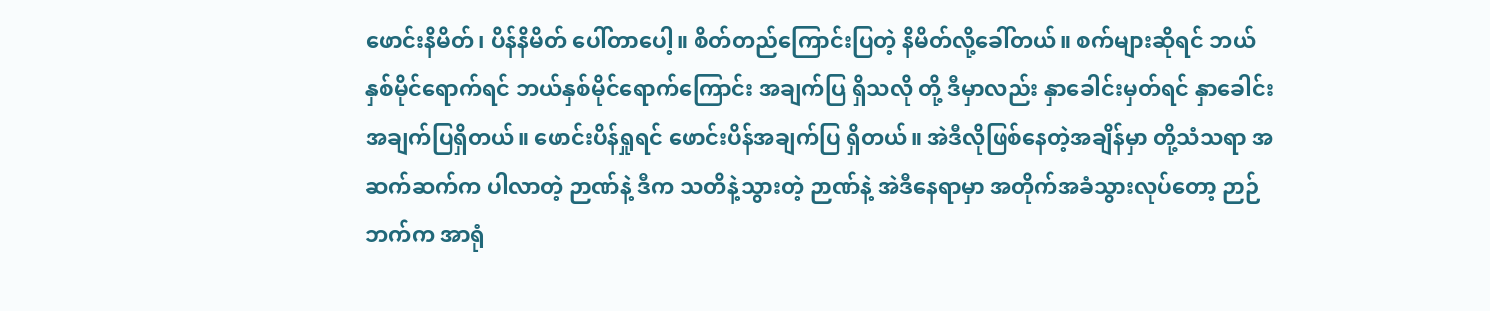ဖောင်းနိမိတ်၊ ပိန်နိမိတ် ပေါ်တာပေါ့။ စိတ်တည်ကြောင်းပြတဲ့ နိမိတ်လို့ခေါ်တယ်။ စက်များဆိုရင် ဘယ်နှစ်မိုင်ရောက်ရင် ဘယ်နှစ်မိုင်ရောက်ကြောင်း အချက်ပြ ရှိသလို တို့ ဒီမှာလည်း နှာခေါင်းမှတ်ရင် နှာခေါင်းအချက်ပြရှိတယ်။ ဖောင်းပိန်ရှုရင် ဖောင်းပိန်အချက်ပြ ရှိတယ်။ အဲဒီလိုဖြစ်နေတဲ့အချိန်မှာ တို့သံသရာ အဆက်ဆက်က ပါလာတဲ့ ဉာဏ်နဲ့ ဒီက သတိနဲ့သွားတဲ့ ဉာဏ်နဲ့ အဲဒီနေရာမှာ အတိုက်အခံသွားလုပ်တော့ ဉာဉ်ဘက်က အာရုံ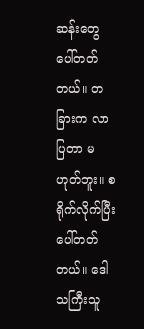ဆန်းတွေ ပေါ်တတ်တယ်။ တခြားက လာပြတာ မဟုတ်ဘူး။ စရိုက်လိုက်ပြီး ပေါ်တတ်တယ်။ ဒေါသကြီးသူ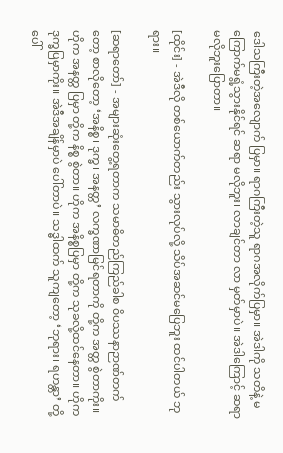ဒေါသကြီးတဲ့အလျောက် ပြမှာ။ ရာဂကြီးတဲ့သူ ရာဂအလိုက်ပြမှာ။ အဲဒါကို သတိနဲ့ မကြောက်မရွံ့သွားနိုင်ရင် ဆရာ မလိုဘူး၊ လာချင်တာ လာ မှတ်မှာပဲ။ အဲဒါကြောင့် ဆရာ မလိုဘူးပြောတာ။

[ထိုင်း] - အဲဒီလို တစ်ယောက်တည်း သွားလုပ်လို့ သိပ်အဆင်မပြေဘူး ထင်ပါတယ် ဘုရား။

[ဆရာတော်] - အများဆုံးတွေ့ရတာက သမာဓိတည်ကြည်ခါစ ၀ိပဿနာဉာဏ်တက်တော့ စာလိုတော့ ‘အနိစ္စ၊ ဒုက္ခ၊ အနတ္တ’ လက္ခဏာမြင်ရတာကို တို့က အတ္တ စွဲတာကိုး။ ဟိုက အနတ္တ ပြမှာ တို့က နိစ္စ စွဲတာ။ ဟိုက အနိစ္စပြမှာ တို့က သုခလို့ထင်နေတာ။ ဟိုက ဒုက္ခပြမှာကိုး။ အဲဒီအချိန်မှာပဲ ပေါ်တာပဲ။ သဒ္ဓါထက် သူကျတော့ ‘ဘုရား၊ ရဟန္တာ’ တို့ ပေါ်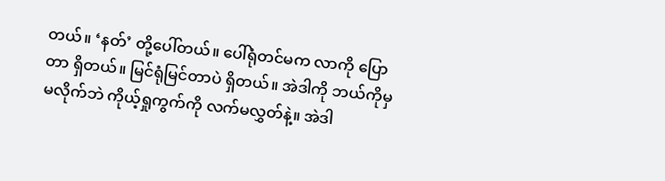တယ်။ ‘နတ်’ တို့ပေါ်တယ်။ ပေါ်ရုံတင်မက လာကို ပြောတာ ရှိတယ်။ မြင်ရုံမြင်တာပဲ ရှိတယ်။ အဲဒါကို ဘယ်ကိုမှ မလိုက်ဘဲ ကိုယ့်ရှုကွက်ကို လက်မလွှတ်နဲ့။ အဲဒါ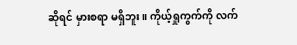ဆိုရင် မှားစရာ မရှိဘူး။ ကိုယ့်ရှုကွက်ကို လက်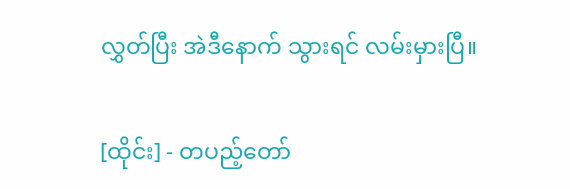လွှတ်ပြီး အဲဒီနောက် သွားရင် လမ်းမှားပြီ။

[ထိုင်း] - တပည့်တော်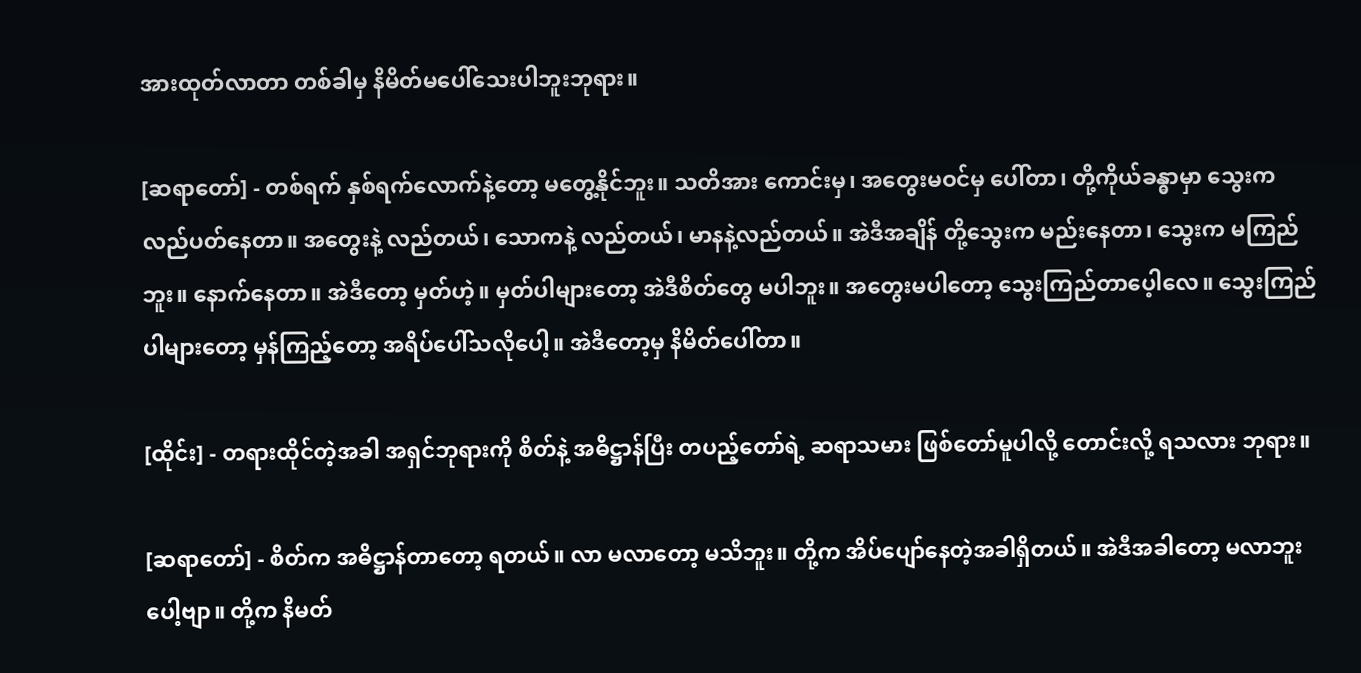အားထုတ်လာတာ တစ်ခါမှ နိမိတ်မပေါ်သေးပါဘူးဘုရား။

[ဆရာတော်] - တစ်ရက် နှစ်ရက်လောက်နဲ့တော့ မတွေ့နိုင်ဘူး။ သတိအား ကောင်းမှ၊ အတွေးမဝင်မှ ပေါ်တာ၊ တို့ကိုယ်ခန္ဓာမှာ သွေးက လည်ပတ်နေတာ။ အတွေးနဲ့ လည်တယ်၊ သောကနဲ့ လည်တယ်၊ မာနနဲ့လည်တယ်။ အဲဒီအချိန် တို့သွေးက မည်းနေတာ၊ သွေးက မကြည်ဘူး။ နောက်နေတာ။ အဲဒီတော့ မှတ်ဟဲ့။ မှတ်ပါများတော့ အဲဒီစိတ်တွေ မပါဘူး။ အတွေးမပါတော့ သွေးကြည်တာပေ့ါလေ။ သွေးကြည်ပါများတော့ မှန်ကြည့်တော့ အရိပ်ပေါ်သလိုပေါ့။ အဲဒီတော့မှ နိမိတ်ပေါ်တာ။

[ထိုင်း] - တရားထိုင်တဲ့အခါ အရှင်ဘုရားကို စိတ်နဲ့ အဓိဋ္ဌာန်ပြီး တပည့်တော်ရဲ့ ဆရာသမား ဖြစ်တော်မူပါလို့ တောင်းလို့ ရသလား ဘုရား။

[ဆရာတော်] - စိတ်က အဓိဋ္ဌာန်တာတော့ ရတယ်။ လာ မလာတော့ မသိဘူး။ တို့က အိပ်ပျော်နေတဲ့အခါရှိတယ်။ အဲဒီအခါတော့ မလာဘူးပေါ့ဗျာ။ တို့က နိမတ်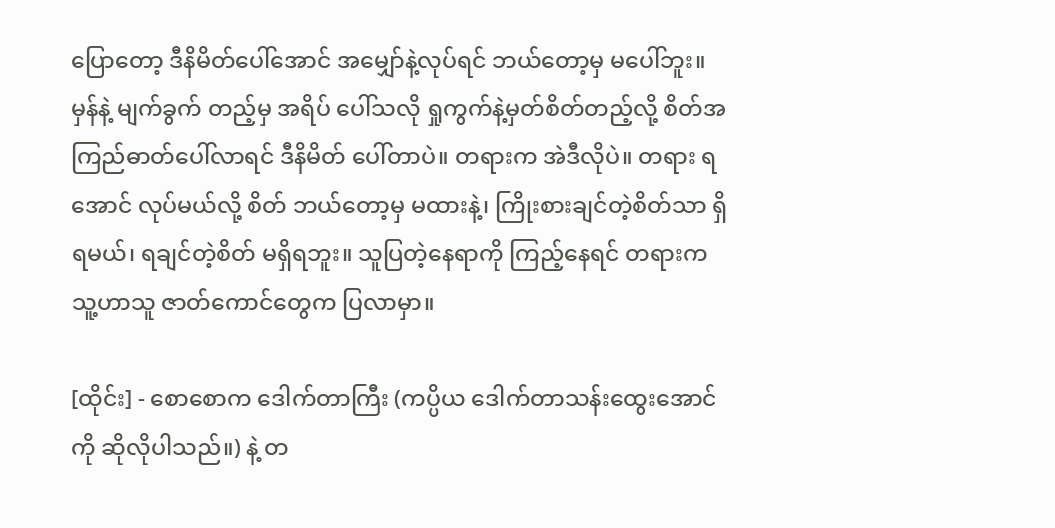ပြောတော့ ဒီနိမိတ်ပေါ်အောင် အမျှော်နဲ့လုပ်ရင် ဘယ်တော့မှ မပေါ်ဘူး။ မှန်နဲ့ မျက်ခွက် တည့်မှ အရိပ် ပေါ်သလို ရှုကွက်နဲ့မှတ်စိတ်တည့်လို့ စိတ်အကြည်ဓာတ်ပေါ်လာရင် ဒီနိမိတ် ပေါ်တာပဲ။ တရားက အဲဒီလိုပဲ။ တရား ရအောင် လုပ်မယ်လို့ စိတ် ဘယ်တော့မှ မထားနဲ့၊ ကြိုးစားချင်တဲ့စိတ်သာ ရှိရမယ်၊ ရချင်တဲ့စိတ် မရှိရဘူး။ သူပြတဲ့နေရာကို ကြည့်နေရင် တရားက သူ့ဟာသူ ဇာတ်ကောင်တွေက ပြလာမှာ။

[ထိုင်း] - စောစောက ဒေါက်တာကြီး (ကပ္ပိယ ဒေါက်တာသန်းထွေးအောင်ကို ဆိုလိုပါသည်။) နဲ့ တ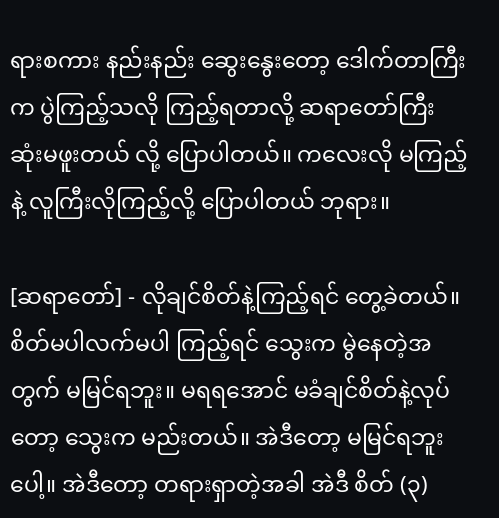ရားစကား နည်းနည်း ဆွေးနွေးတော့ ဒေါက်တာကြီးက ပွဲကြည့်သလို ကြည့်ရတာလို့ ဆရာတော်ကြီး ဆုံးမဖူးတယ် လို့ ပြောပါတယ်။ ကလေးလို မကြည့်နဲ့ လူကြီးလိုကြည့်လို့ ပြောပါတယ် ဘုရား။

[ဆရာတော်] - လိုချင်စိတ်နဲ့ကြည့်ရင် တွေ့ခဲတယ်။ စိတ်မပါလက်မပါ ကြည့်ရင် သွေးက မွဲနေတဲ့အတွက် မမြင်ရဘူး။ မရရအောင် မခံချင်စိတ်နဲ့လုပ်တော့ သွေးက မည်းတယ်။ အဲဒီတော့ မမြင်ရဘူးပေါ့။ အဲဒီတော့ တရားရှာတဲ့အခါ အဲဒီ စိတ် (၃)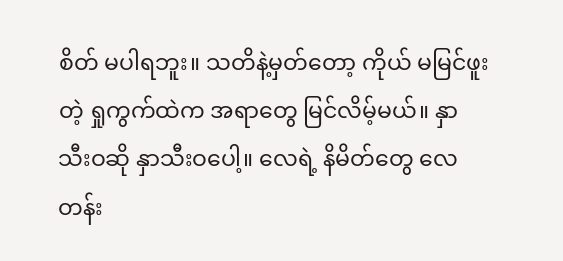စိတ် မပါရဘူး။ သတိနဲ့မှတ်တော့ ကိုယ် မမြင်ဖူးတဲ့ ရှုကွက်ထဲက အရာတွေ မြင်လိမ့်မယ်။ နှာသီးဝဆို နှာသီးဝပေါ့။ လေရဲ့ နိမိတ်တွေ လေတန်း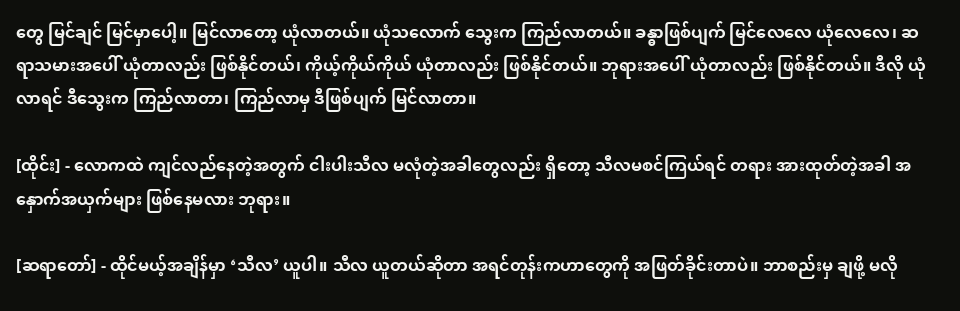တွေ မြင်ချင် မြင်မှာပေါ့။ မြင်လာတော့ ယုံလာတယ်။ ယုံသလောက် သွေးက ကြည်လာတယ်။ ခန္ဓာဖြစ်ပျက် မြင်လေလေ ယုံလေလေ၊ ဆရာသမားအပေါ် ယုံတာလည်း ဖြစ်နိုင်တယ်၊ ကိုယ့်ကိုယ်ကိုယ် ယုံတာလည်း ဖြစ်နိုင်တယ်။ ဘုရားအပေါ် ယုံတာလည်း ဖြစ်နိုင်တယ်။ ဒီလို ယုံလာရင် ဒီသွေးက ကြည်လာတာ၊ ကြည်လာမှ ဒီဖြစ်ပျက် မြင်လာတာ။

[ထိုင်း] - လောကထဲ ကျင်လည်နေတဲ့အတွက် ငါးပါးသီလ မလုံတဲ့အခါတွေလည်း ရှိတော့ သီလမစင်ကြယ်ရင် တရား အားထုတ်တဲ့အခါ အနှောက်အယှက်များ ဖြစ်နေမလား ဘုရား။

[ဆရာတော်] - ထိုင်မယ့်အချိန်မှာ ‘သီလ’ ယူပါ။ သီလ ယူတယ်ဆိုတာ အရင်တုန်းကဟာတွေကို အဖြတ်ခိုင်းတာပဲ။ ဘာစည်းမှ ချဖို့ မလို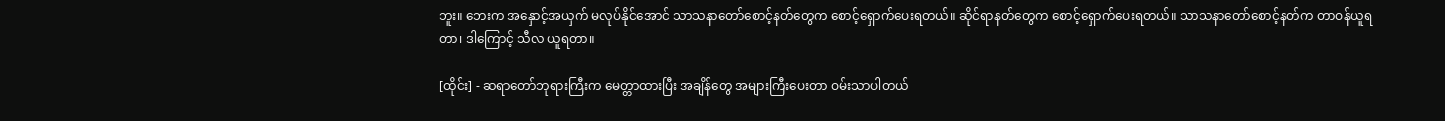ဘူး။ ဘေးက အနှောင့်အယှက် မလုပ်နိုင်အောင် သာသနာတော်စောင့်နတ်တွေက စောင့်ရှောက်ပေးရတယ်။ ဆိုင်ရာနတ်တွေက စောင့်ရှောက်ပေးရတယ်။ သာသနာတော်စောင့်နတ်က တာဝန်ယူရတာ၊ ဒါကြောင့် သီလ ယူရတာ။

[ထိုင်း] - ဆရာတော်ဘုရားကြီးက မေတ္တာထားပြီး အချိန်တွေ အများကြီးပေးတာ ဝမ်းသာပါတယ်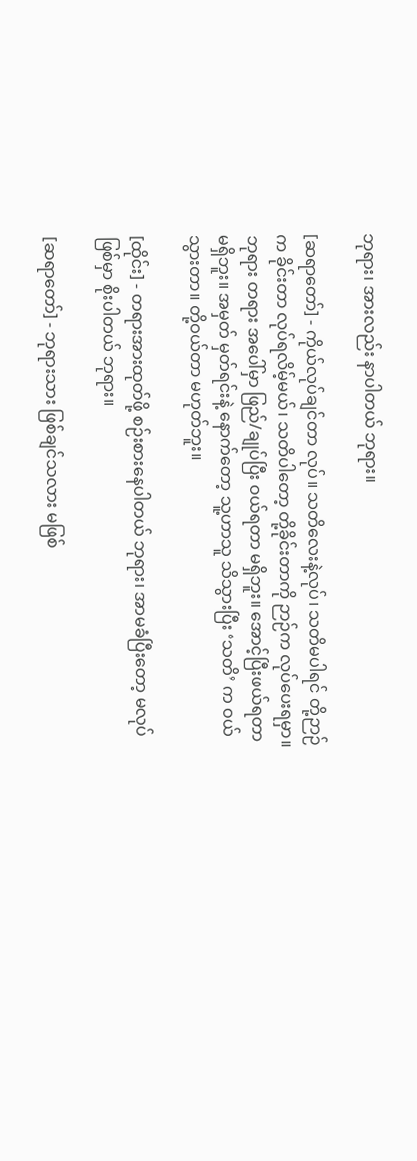ဘုရား၊ အားလည်း နာပါတယ် ဘုရား။

[ဆရာတော်] - ကိုယ်လုပ်ချင်တာ လုပ်။ သတိလေးနဲ့လုပ်၊ သတိမပါရင် တို့ဉာဉ်က ခိုင်းတာ လုပ်ရလိမ့်မယ်၊ သတိပါတော့ တို့ခိုင်းတာကို ဉာဉ်က လုပ်ပေးရမှာ။ ဘုရား တရား အပေါ်မှာ ဖြည်/ချုပ်ပြီး ဝယ်ရတာ မရှိဘူး။ အောင့်ပြီးဖယ်ရတာ မရှိဘူး။ အမှတ် မှတ်ရင်းနဲ့ နောက်တော့ သူ့ဟာသူ သိသွားပြီး ‘သတိ’ က ဝယ်သွားတာ။ တို့ဝယ်တာ မဟုတ်ဘူး။

[ထိုင်း] - တရားအားထုတ်ဖို့ စဉ်းစားနေပါတယ် ဘုရား၊ အာမခံပြီးတော့ မလုပ်ဖြစ်မှာ စိုးပါတယ် ဘုရား။

[ဆရာတော်] - ဘုရားသား ဖြစ်ချင်သလား မဖြစ်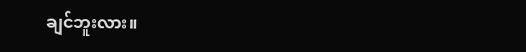ချင်ဘူးလား။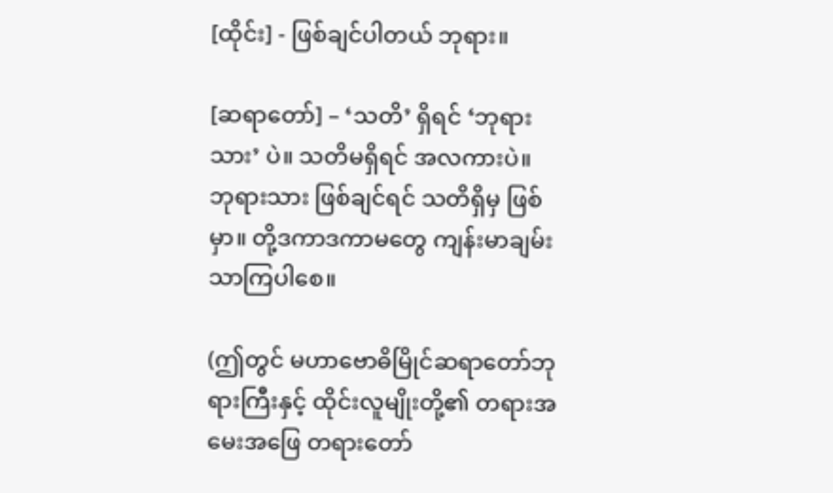[ထိုင်း] - ဖြစ်ချင်ပါတယ် ဘုရား။

[ဆရာတော်] – ‘သတိ’ ရှိရင် ‘ဘုရားသား’ ပဲ။ သတိမရှိရင် အလကားပဲ။ ဘုရားသား ဖြစ်ချင်ရင် သတိရှိမှ ဖြစ်မှာ။ တို့ဒကာဒကာမတွေ ကျန်းမာချမ်းသာကြပါစေ။

(ဤတွင် မဟာဗောဓိမြိုင်ဆရာတော်ဘုရားကြီးနှင့် ထိုင်းလူမျိုးတို့၏ တရားအမေးအဖြေ တရားတော်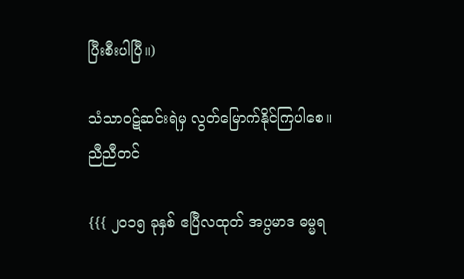ပြီးစီးပါပြီ။)

သံသာဝဋ်ဆင်းရဲမှ လွတ်မြောက်နိုင်ကြပါစေ။
ညီညီတင်

{{{ ၂၀၁၅ ခုနှစ် ဧပြီလထုတ် အပ္ပမာဒ ဓမ္မရ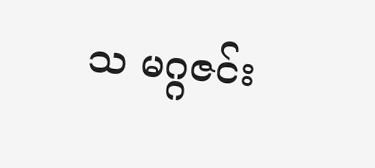သ မဂ္ဂဇင်း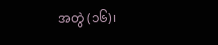အတွဲ (၁၆)၊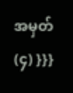အမှတ် (၄) }}}